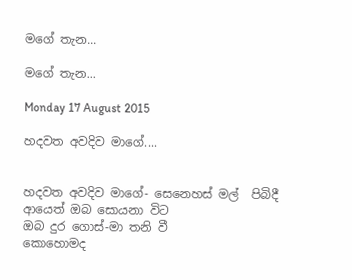මගේ තැන...

මගේ තැන...

Monday 17 August 2015

හදවත අවදිව මාගේ....


හදවත අවදිව මාගේ- සෙනෙහස් මල්  පිබිදී
ආයෙත් ඔබ සොයනා විට
ඔබ දුර ගොස්-මා තනි වී
කොහොමද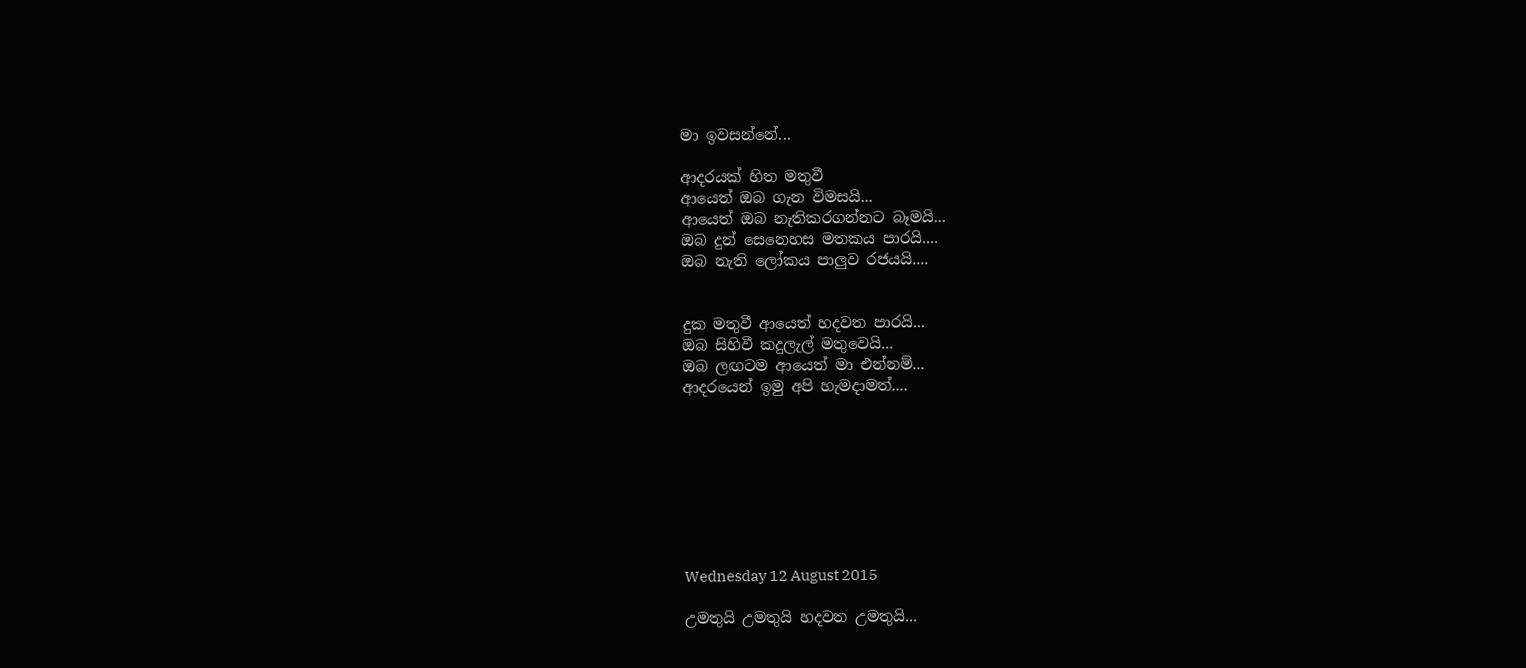මා ඉවසන්නේ...

ආදරයක් හිත මතුවී
ආයෙත් ඔබ ගැන විමසයි...
ආයෙත් ඔබ නැතිකරගන්නට බෑමයි...
ඔබ දුන් සෙනෙහස මතකය පාරයි....
ඔබ නැති ලෝකය පාලුව රජයයි....


දුක මතුවී ආයෙත් හදවත පාරයි...
ඔබ සිහිවී කදුලැල් මතුවෙයි...
ඔබ ලඟටම ආයෙත් මා එන්නම්...
ආදරයෙන් ඉමු අපි හැමදාමත්....








Wednesday 12 August 2015

උමතුයි උමතුයි හදවත උමතුයි...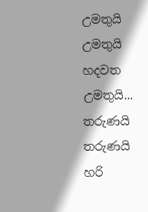උමතුයි උමතුයි හදවත උමතුයි...
තරුණයි තරුණයි හරි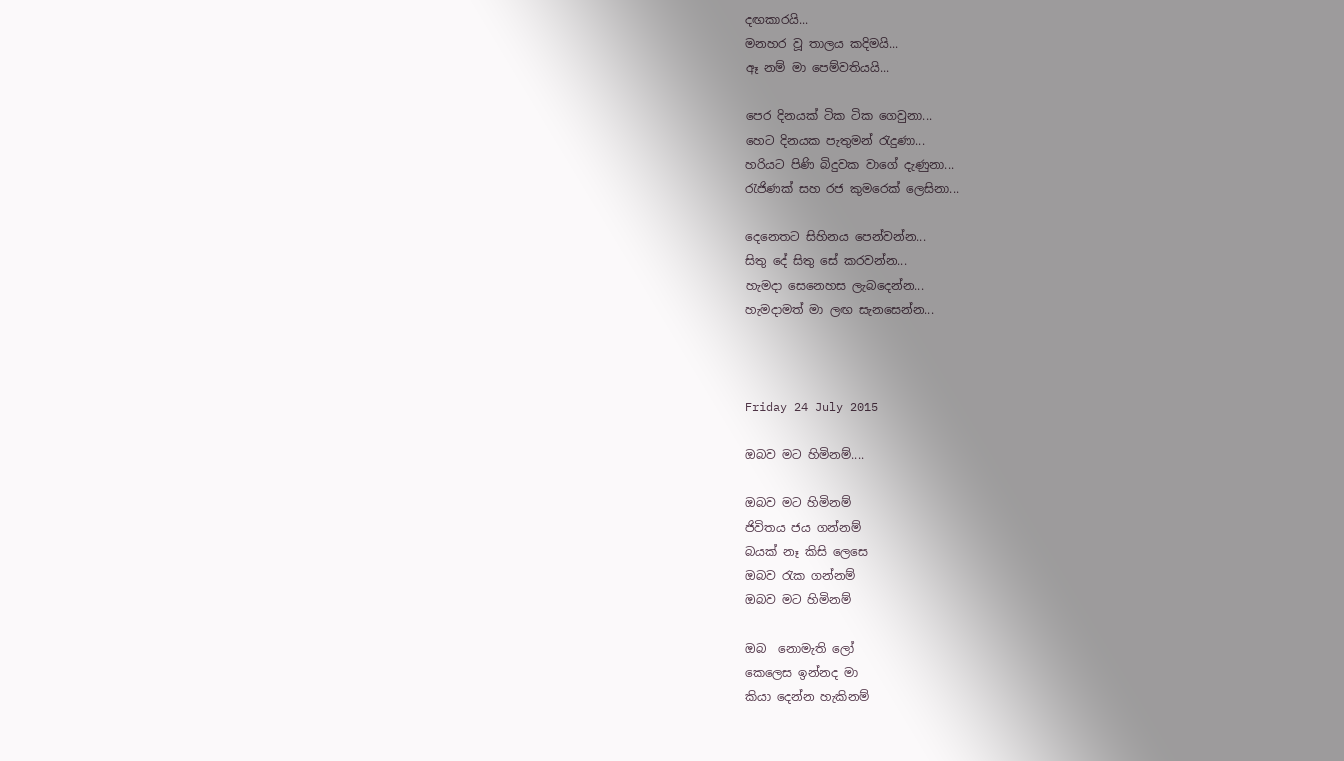දඟකාරයි...
මනහර වූ තාලය කදිමයි...
ඈ නම් මා පෙම්වතියයි...

පෙර දිනයක් ටික ටික ගෙවුනා...
හෙට දිනයක පැතුමන් රැදුණා...
හරියට පිණි බිදුවක වාගේ දැණුනා...
රැජිණක් සහ රජ කුමරෙක් ලෙසිනා...

දෙනෙතට සිහිනය පෙන්වන්න...
සිතු දේ සිතු සේ කරවන්න...
හැමදා සෙනෙහස ලැබදෙන්න...
හැමදාමත් මා ලඟ සැනසෙන්න...



Friday 24 July 2015

ඔබව මට හිමිනම්....

ඔබව මට හිමිනම්
ජිවිතය ජය ගන්නම්
බයක් නෑ කිසි ලෙසෙ
ඔබව ‍රැක ගන්නම්
ඔබව මට හිමිනම්

ඔබ  නොමැති ලෝ
කෙලෙස ඉන්නද මා
කියා දෙන්න හැකිනම්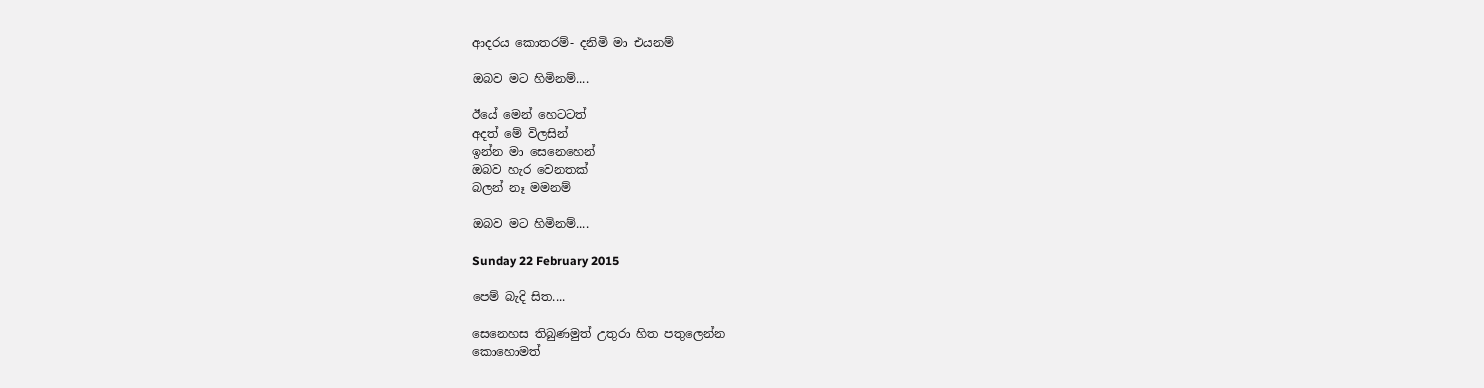ආදරය කොතරම්- දනිමි මා එයනම්

ඔබව මට හිමිනම්....

ඊයේ මෙන් හෙටටත්
අදත් මේ විලසින්
ඉන්න මා සෙනෙහෙන්
ඔබව හැර වෙනතක්
බලන් නෑ මමනම්

ඔබව මට හිමිනම්....

Sunday 22 February 2015

පෙම් බැදි සිත....

සෙනෙහස තිබුණමුත් උතුරා හිත පතුලෙන්න
කොහොමත්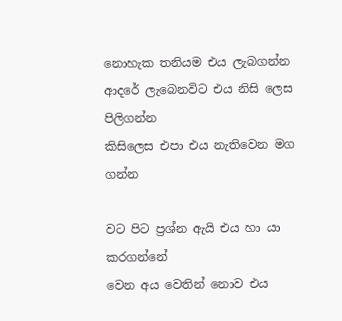නොහැක තනියම එය ලැබගන්න
ආදරේ ලැබෙනවිට එය නිසි ලෙස පිලිගන්න
කිසිලෙස එපා එය නැතිවෙන මග ගන්න

වට පිට ප්‍රශ්න ඇයි එය හා යා කරගන්නේ
වෙන අය වෙතින් නොව එය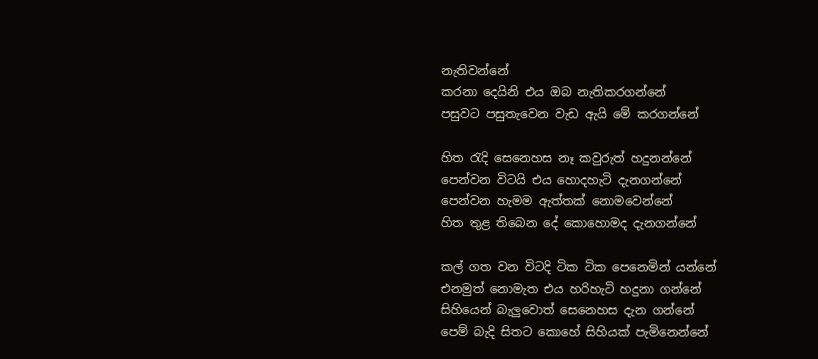නැතිවන්නේ
කරනා දෙයිනි එය ඔබ නැතිකරගන්නේ
පසුවට පසුතැවෙන වැඩ ඇයි මේ කරගන්නේ

හිත ‍රැදි සෙනෙහස නෑ කවුරුත් හදුනන්නේ
පෙන්වන විටයි එය හොදහැටි දැනගන්නේ
පෙන්වන හැමම ඇත්තක් නොමවෙන්නේ
හිත තුළ තිබෙන දේ කොහොමද දැනගන්නේ

කල් ගත වන විටදි ටික ටික පෙනෙමින් යන්නේ
එනමුත් නොමැත එය හරිහැටි හදුනා ගන්නේ
සිහියෙන් බැලුවොත් සෙනෙහස දැන ගන්නේ
පෙම් බැදි සිතට කොහේ සිහියක් පැමිනෙන්නේ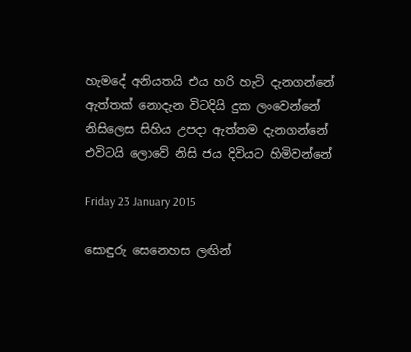හැමදේ අනියතයි එය හරි හැටි දැනගන්නේ
ඇත්තක් නොදැන විටදියි දුක ලංවෙන්නේ
නිසිලෙස සිහිය උපදා ඇත්තම දැනගන්නේ
එවිටයි ලොවේ නිසි ජය දිවියට හිමිවන්නේ

Friday 23 January 2015

සොඳුරු සෙනෙහස ලඟින්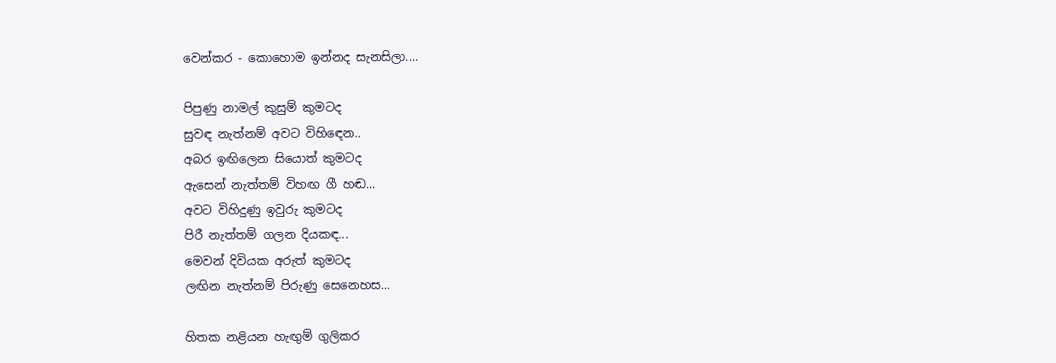වෙන්කර - කොහොම ඉන්නද සැනසිලා....

පිපුණු නාමල් කුසුම් කුමටද
සුවඳ නැත්නම් අවට විහි‍ඳෙන..
අබර ඉඟිලෙන සියොත් කුමටද
ඇසෙන් නැත්තම් විහඟ ගී හඬ...
අවට විහිදුණු ඉවුරු කුමටද
පිරී නැත්තම් ගලන දියකඳ...
මෙවන් දිවියක අරුත් කුමටද
ලඟින නැත්නම් පිරුණු සෙනෙහස...

හිතක නළියන හැඟුම් ගුලිකර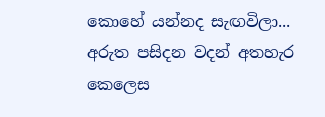කොහේ යන්නද සැඟවිලා...
අරුත පසිදන වදන් අතහැර
කෙලෙස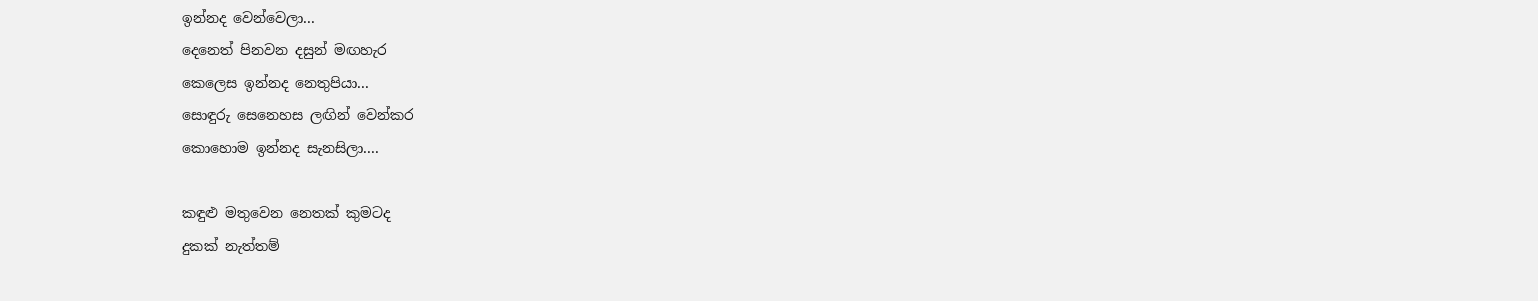ඉන්නද වෙන්වෙලා...
දෙනෙත් පිනවන දසුන් මඟහැර
කෙලෙස ඉන්නද නෙතුපියා...
සොඳුරු සෙනෙහස ලඟින් වෙන්කර
කොහොම ඉන්නද සැනසිලා....

කඳුළු මතුවෙන නෙතක් කුමටද
දුකක් නැත්තම්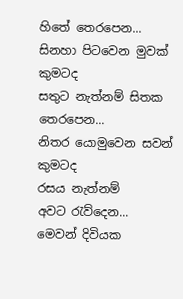හිතේ තෙරපෙන...
සිනහා පිටවෙන මුවක් කුමටද
සතුට නැත්නම් සිතක තෙරපෙන...
නිතර යොමුවෙන සවන් කුමටද
රසය නැත්නම් අවට ‍රැව්දෙන...
මෙවන් දිවියක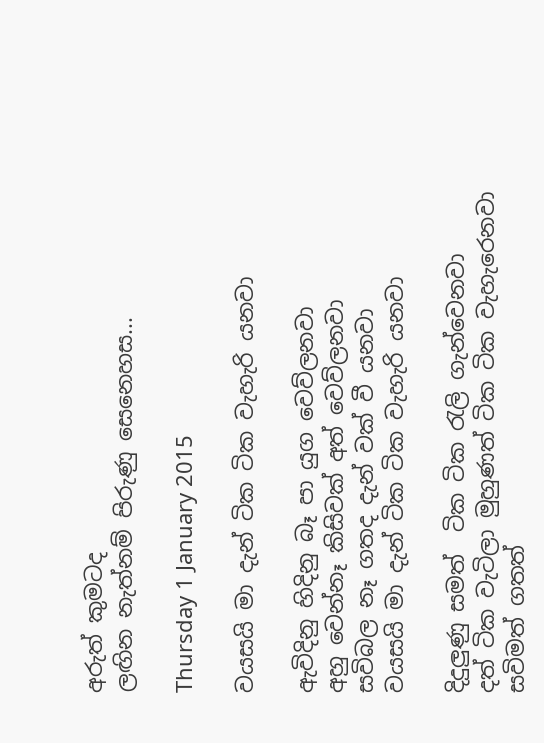අරුත් කුමටද
ලඟින නැත්නම් පිරුණු සෙනෙහස...

Thursday 1 January 2015

වයසයි මා දැන් ටික ටික වැහැරි යනවා

ඇවිදිනු හිදිනු බෑ පා යුග වෙව්ලනවා
අහු වෙන්නෑ කිසිවක් අත් වෙව්ලනවා
සවිබල නෑ ගතද දැන් වක් වී යනවා
වයසයි මා දැන් ටික ටික වැහැරි යනවා

දිදුලුණු සමත්  ටික ටික ‍රැලි ගැන්වෙනවා
දත් ටික වැටිලා මුහුණත් ටික ටික වැහැරෙනවා
සවිමත් ගතත්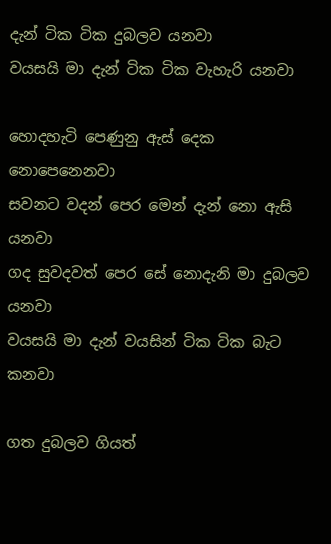දැන් ටික ටික දුබලව යනවා
වයසයි මා දැන් ටික ටික වැහැරි යනවා

හොදහැටි පෙණුනු ඇස් දෙක නොපෙනෙනවා
සවනට වදන් පෙර මෙන් දැන් නො ඇසි යනවා
ගද සුවදවත් පෙර සේ නොදැනි මා දුබලව යනවා
වයසයි මා දැන් වයසින් ටික ටික බැට කනවා

ගත දුබලව ගියත්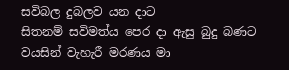සවිබල දුබලව යන දාට
සිතනම් සවිමත්ය පෙර දා ඇසු බුදු බණට
වයසින් වැහැරී මරණය මා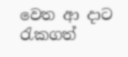වෙත ආ දාට
රැකගත්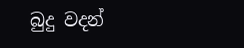බුදු වදන්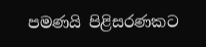පමණයි පිළිසරණකට